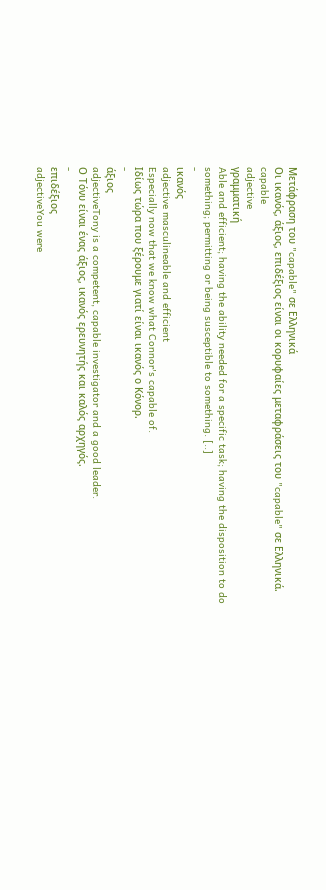Μετάφραση του "capable" σε Ελληνικά
Οι ικανός, άξιος, επιδέξιος είναι οι κορυφαίες μεταφράσεις του "capable" σε Ελληνικά.
capable
adjective
γραμματική
Able and efficient; having the ability needed for a specific task; having the disposition to do something; permitting or being susceptible to something. [..]
-
ικανός
adjective masculineable and efficient
Especially now that we know what Connor's capable of.
Ιδίως τώρα που ξέρουμε γιατί είναι ικανός ο Κόνορ.
-
άξιος
adjectiveTony is a competent, capable investigator and a good leader.
Ο Τόνυ είναι ένας άξιος, ικανός ερευνητής και καλός αρχηγός.
-
επιδέξιος
adjectiveYou were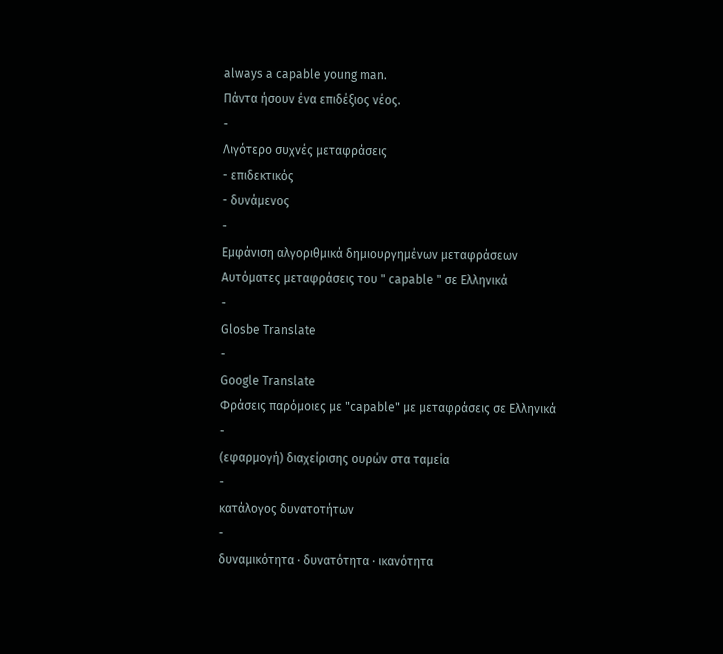always a capable young man.
Πάντα ήσουν ένα επιδέξιος νέος.
-
Λιγότερο συχνές μεταφράσεις
- επιδεκτικός
- δυνάμενος
-
Εμφάνιση αλγοριθμικά δημιουργημένων μεταφράσεων
Αυτόματες μεταφράσεις του " capable " σε Ελληνικά
-
Glosbe Translate
-
Google Translate
Φράσεις παρόμοιες με "capable" με μεταφράσεις σε Ελληνικά
-
(εφαρμογή) διαχείρισης ουρών στα ταμεία
-
κατάλογος δυνατοτήτων
-
δυναμικότητα · δυνατότητα · ικανότητα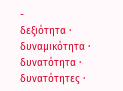-
δεξιότητα · δυναμικότητα · δυνατότητα · δυνατότητες ·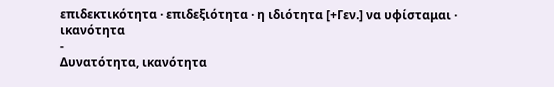επιδεκτικότητα · επιδεξιότητα · η ιδιότητα [+Γεν.] να υφίσταμαι · ικανότητα
-
Δυνατότητα, ικανότητα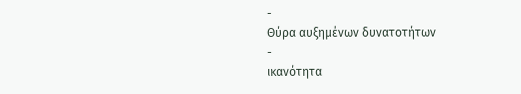-
Θύρα αυξημένων δυνατοτήτων
-
ικανότητα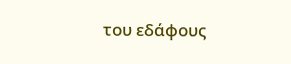του εδάφους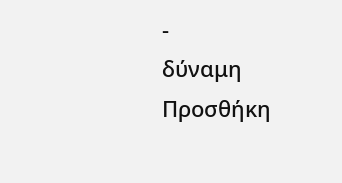-
δύναμη
Προσθήκη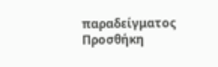παραδείγματος
Προσθήκη